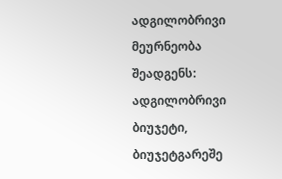ადგილობრივი მეურნეობა შეადგენს: ადგილობრივი ბიუჯეტი, ბიუჯეტგარეშე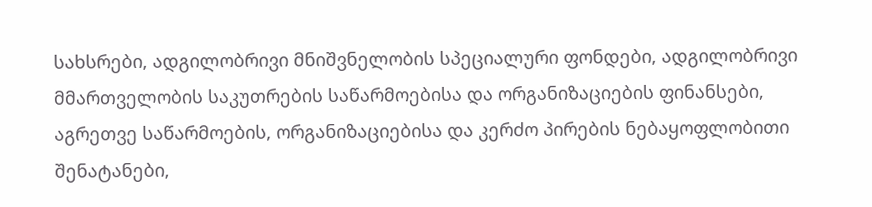სახსრები, ადგილობრივი მნიშვნელობის სპეციალური ფონდები, ადგილობრივი მმართველობის საკუთრების საწარმოებისა და ორგანიზაციების ფინანსები, აგრეთვე საწარმოების, ორგანიზაციებისა და კერძო პირების ნებაყოფლობითი შენატანები,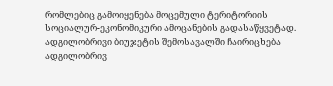რომლებიც გამოიყენება მოცემული ტერიტორიის სოციალურ-ეკონომიკური ამოცანების გადასაწყვეტად. ადგილობრივი ბიუჯეტის შემოსავალში ჩაირიცხება ადგილობრივ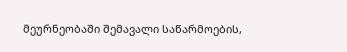მეურნეობაში შემავალი საწარმოების,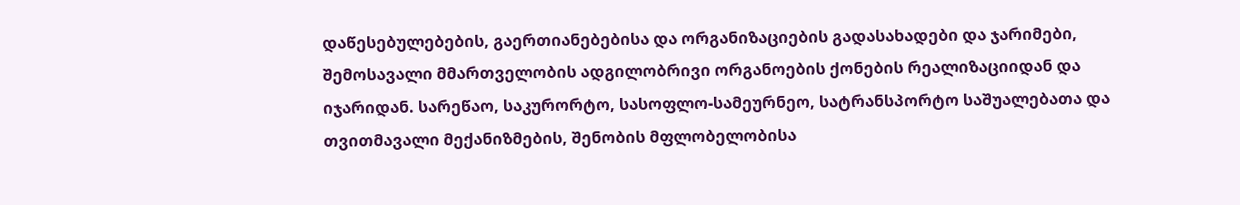დაწესებულებების, გაერთიანებებისა და ორგანიზაციების გადასახადები და ჯარიმები, შემოსავალი მმართველობის ადგილობრივი ორგანოების ქონების რეალიზაციიდან და იჯარიდან. სარეწაო, საკურორტო, სასოფლო-სამეურნეო, სატრანსპორტო საშუალებათა და თვითმავალი მექანიზმების, შენობის მფლობელობისა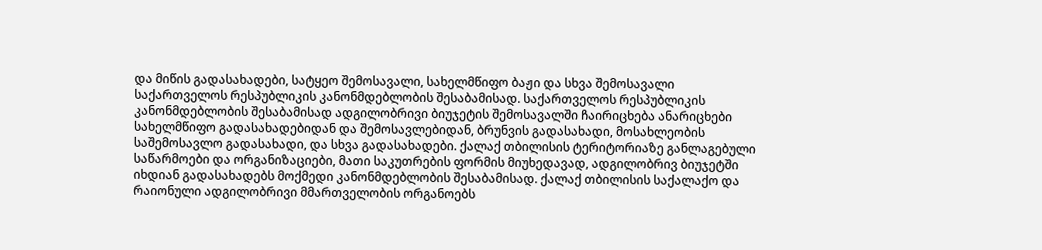და მიწის გადასახადები, სატყეო შემოსავალი, სახელმწიფო ბაჟი და სხვა შემოსავალი საქართველოს რესპუბლიკის კანონმდებლობის შესაბამისად. საქართველოს რესპუბლიკის კანონმდებლობის შესაბამისად ადგილობრივი ბიუჯეტის შემოსავალში ჩაირიცხება ანარიცხები სახელმწიფო გადასახადებიდან და შემოსავლებიდან, ბრუნვის გადასახადი, მოსახლეობის საშემოსავლო გადასახადი, და სხვა გადასახადები. ქალაქ თბილისის ტერიტორიაზე განლაგებული საწარმოები და ორგანიზაციები, მათი საკუთრების ფორმის მიუხედავად, ადგილობრივ ბიუჯეტში იხდიან გადასახადებს მოქმედი კანონმდებლობის შესაბამისად. ქალაქ თბილისის საქალაქო და რაიონული ადგილობრივი მმართველობის ორგანოებს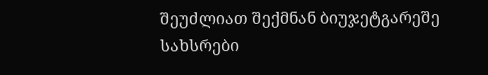შეუძლიათ შექმნან ბიუჯეტგარეშე სახსრები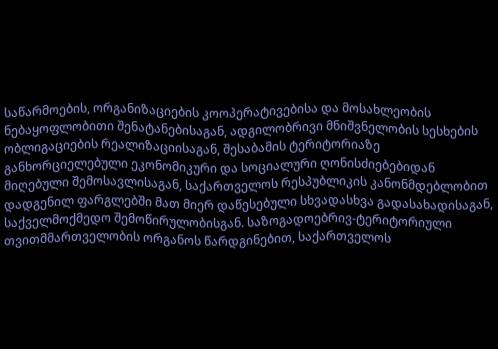საწარმოების, ორგანიზაციების კოოპერატივებისა და მოსახლეობის ნებაყოფლობითი შენატანებისაგან, ადგილობრივი მნიშვნელობის სესხების ობლიგაციების რეალიზაციისაგან, შესაბამის ტერიტორიაზე განხორციელებული ეკონომიკური და სოციალური ღონისძიებებიდან მიღებული შემოსავლისაგან, საქართველოს რესპუბლიკის კანონმდებლობით დადგენილ ფარგლებში მათ მიერ დაწესებული სხვადასხვა გადასახადისაგან, საქველმოქმედო შემოწირულობისგან. საზოგადოებრივ-ტერიტორიული თვითმმართველობის ორგანოს წარდგინებით, საქართველოს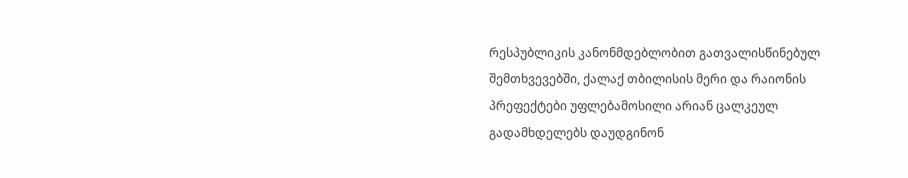რესპუბლიკის კანონმდებლობით გათვალისწინებულ შემთხვევებში, ქალაქ თბილისის მერი და რაიონის პრეფექტები უფლებამოსილი არიან ცალკეულ გადამხდელებს დაუდგინონ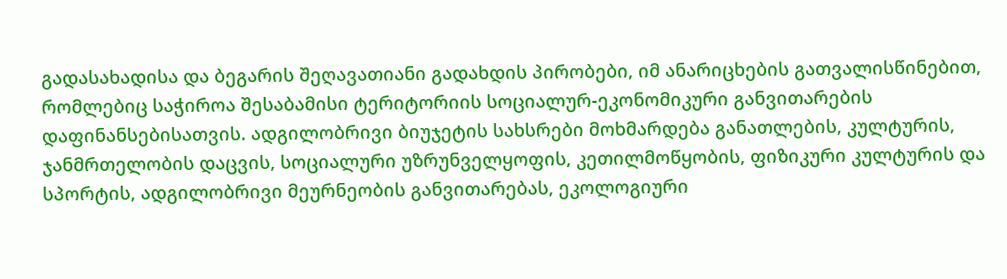გადასახადისა და ბეგარის შეღავათიანი გადახდის პირობები, იმ ანარიცხების გათვალისწინებით, რომლებიც საჭიროა შესაბამისი ტერიტორიის სოციალურ-ეკონომიკური განვითარების დაფინანსებისათვის. ადგილობრივი ბიუჯეტის სახსრები მოხმარდება განათლების, კულტურის, ჯანმრთელობის დაცვის, სოციალური უზრუნველყოფის, კეთილმოწყობის, ფიზიკური კულტურის და სპორტის, ადგილობრივი მეურნეობის განვითარებას, ეკოლოგიური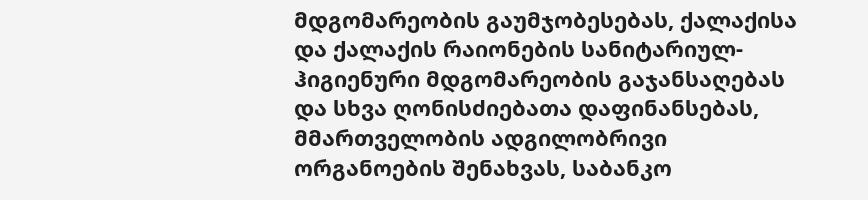მდგომარეობის გაუმჯობესებას, ქალაქისა და ქალაქის რაიონების სანიტარიულ-ჰიგიენური მდგომარეობის გაჯანსაღებას და სხვა ღონისძიებათა დაფინანსებას, მმართველობის ადგილობრივი ორგანოების შენახვას, საბანკო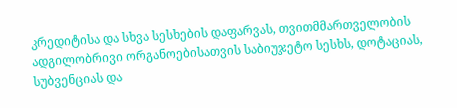კრედიტისა და სხვა სესხების დაფარვას, თვითმმართველობის ადგილობრივი ორგანოებისათვის საბიუჯეტო სესხს, დოტაციას, სუბვენციას და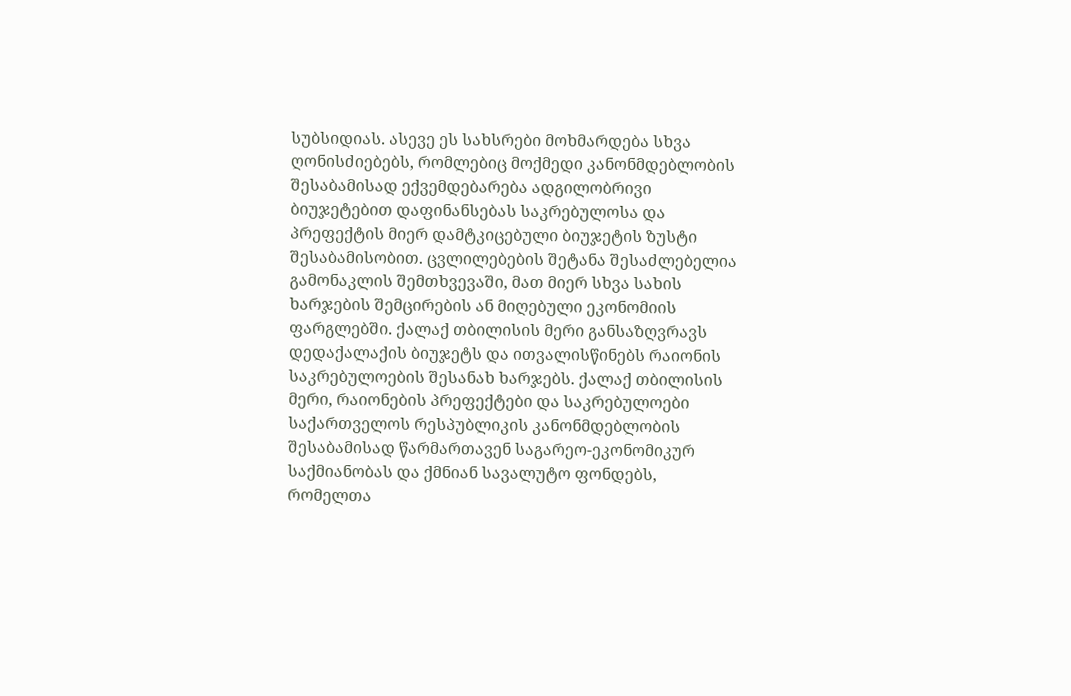სუბსიდიას. ასევე ეს სახსრები მოხმარდება სხვა ღონისძიებებს, რომლებიც მოქმედი კანონმდებლობის შესაბამისად ექვემდებარება ადგილობრივი ბიუჯეტებით დაფინანსებას საკრებულოსა და პრეფექტის მიერ დამტკიცებული ბიუჯეტის ზუსტი შესაბამისობით. ცვლილებების შეტანა შესაძლებელია გამონაკლის შემთხვევაში, მათ მიერ სხვა სახის ხარჯების შემცირების ან მიღებული ეკონომიის ფარგლებში. ქალაქ თბილისის მერი განსაზღვრავს დედაქალაქის ბიუჯეტს და ითვალისწინებს რაიონის საკრებულოების შესანახ ხარჯებს. ქალაქ თბილისის მერი, რაიონების პრეფექტები და საკრებულოები საქართველოს რესპუბლიკის კანონმდებლობის შესაბამისად წარმართავენ საგარეო-ეკონომიკურ საქმიანობას და ქმნიან სავალუტო ფონდებს, რომელთა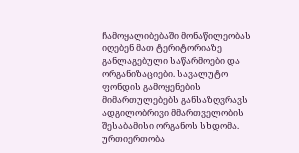ჩამოყალიბებაში მონაწილეობას იღებენ მათ ტერიტორიაზე განლაგებული საწარმოები და ორგანიზაციები. სავალუტო ფონდის გამოყენების მიმართულებებს განსაზღვრავს ადგილობრივი მმართველობის შესაბამისი ორგანოს სხდომა. ურთიერთობა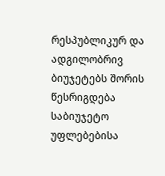რესპუბლიკურ და ადგილობრივ ბიუჯეტებს შორის წესრიგდება საბიუჯეტო უფლებებისა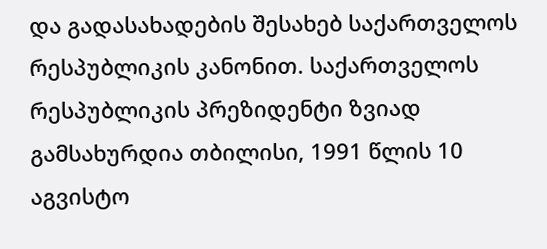და გადასახადების შესახებ საქართველოს რესპუბლიკის კანონით. საქართველოს რესპუბლიკის პრეზიდენტი ზვიად გამსახურდია თბილისი, 1991 წლის 10 აგვისტო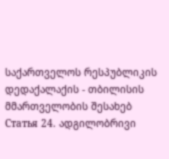საქართველოს რესპუბლიკის დედაქალაქის - თბილისის მმართველობის შესახებ
Статья 24. ადგილობრივი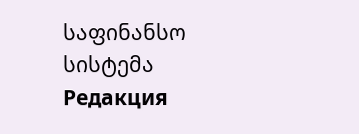საფინანსო სისტემა
Редакция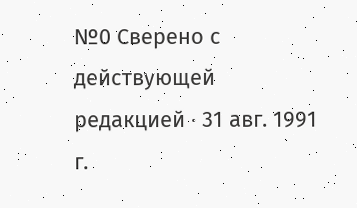№0 Сверено с действующей редакцией · 31 авг. 1991 г.